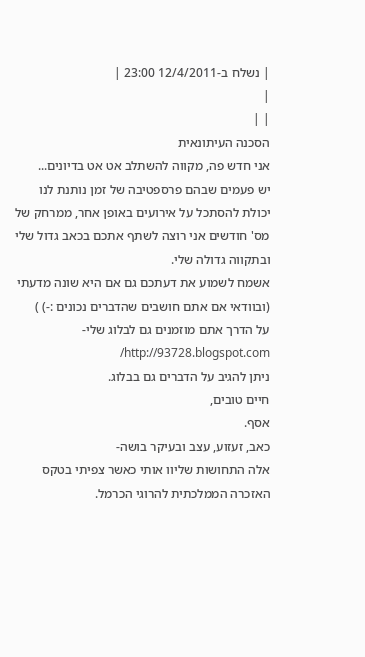| נשלח ב-12/4/2011 23:00 |
|
| |
הסכנה העיתונאית
אני חדש פה, מקווה להשתלב אט אט בדיונים...
יש פעמים שבהם פרספטיבה של זמן נותנת לנו יכולת להסתכל על אירועים באופן אחר, ממרחק של מס' חודשים אני רוצה לשתף אתכם בכאב גדול שלי ובתקווה גדולה שלי.
אשמח לשמוע את דעתכם גם אם היא שונה מדעתי (ובוודאי אם אתם חושבים שהדברים נכונים :-) )
על הדרך אתם מוזמנים גם לבלוג שלי- http://93728.blogspot.com/
ניתן להגיב על הדברים גם בבלוג.
חיים טובים,
אסף.
כאב, זעזוע, עצב ובעיקר בושה-
אלה התחושות שליוו אותי כאשר צפיתי בטקס האזכרה הממלכתית להרוגי הכרמל.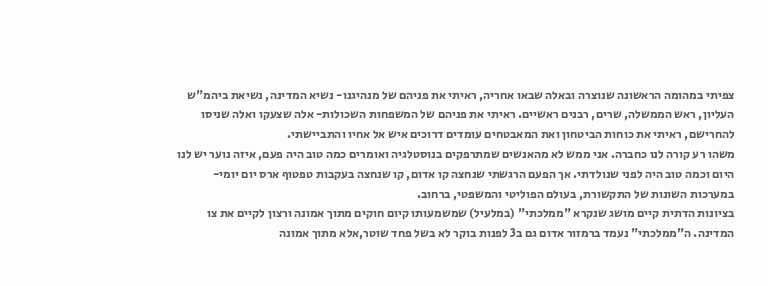צפיתי במהומה הראשונה שנוצרה ובאלה שבאו אחריה, ראיתי את פניהם של מנהיגנו- נשיא המדינה, נשיאת ביהמ"ש העליון, ראש הממשלה, שרים, רבנים ראשיים. ראיתי את פניהם של המשפחות השכולות- אלה שצעקו ואלה שניסו להחרישם, ראיתי את כוחות הביטחון ואת המאבטחים עומדים דרוכים איש אל אחיו והתביישתי.
משהו רע קורה לנו כחברה. אני ממש לא מהאנשים שמתרפקים בנוסטלגיה ואומרים כמה טוב היה פעם, איזה נוער יש לנו היום וכמה טוב היה לפני שנולדתי. אך הפעם הרגשתי שנחצה קו אדום, קו שנחצה בעקבות טפטוף ארס יום יומי- במערכות השונות של התקשורת, בעולם הפוליטי והמשפטי, ברחוב.
בציונות הדתית קיים מושג שנקרא "ממלכתי" (במלעיל) שמשמעותו קיום חוקים מתוך אמונה ורצון לקיים את צו המדינה. ה"ממלכתי" נעמד ברמזור אדום גם ב3 לפנות בוקר לא בשל פחד שוטר,אלא מתוך אמונה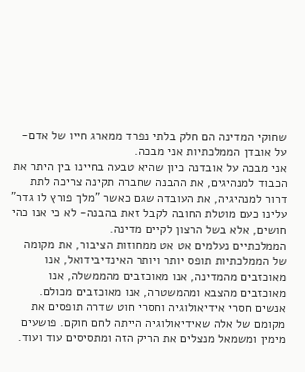שחוקי המדינה הם חלק בלתי נפרד ממארג חייו של אדם- על אובדן הממלכתיות אני מבכה.
אני מבכה על אובדנה כיון שהיא טבעה בחיינו בין היתר את הכבוד למנהיגים, את ההבנה שחברה תקינה צריכה לתת דרור למנהיגיה, את העובדה שגם כאשר "מלך פורץ לו גדר" עלינו כעם מוטלת החובה לקבל זאת בהבנה- לא כי אנו כהי חושים, אלא בשל הרצון לקיים מדינה.
הממלכתיים נעלמים אט אט ממחוזות הציבור, את מקומה של הממלכתיות תופס יותר ויותר האינדיבידואל, אנו מאוכזבים מהמדינה, אנו מאוכזבים מהממשלה, אנו מאוכזבים מהצבא ומהמשטרה, אנו מאוכזבים מכולם.
אנשים חסרי אידיאולוגיה וחסרי חוט שדרה תופסים את מקומם של אלה שאידיאולוגיה הייתה לחם חוקם. פושעים מימין ומשמאל מנצלים את הריק הזה ומתסיסים עוד ועוד.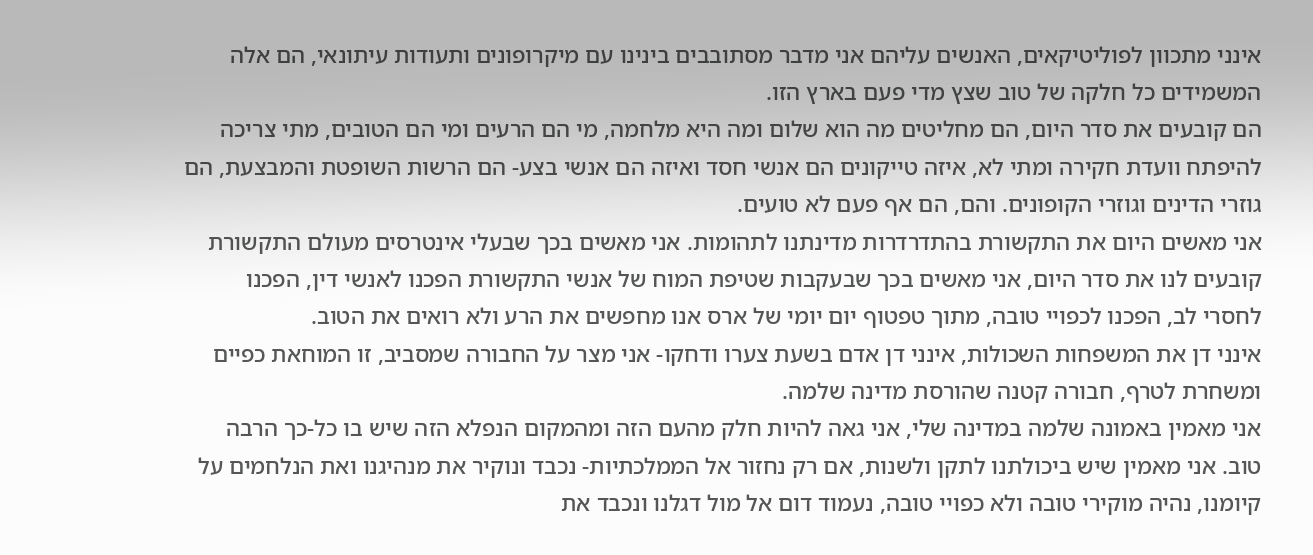אינני מתכוון לפוליטיקאים, האנשים עליהם אני מדבר מסתובבים בינינו עם מיקרופונים ותעודות עיתונאי, הם אלה המשמידים כל חלקה של טוב שצץ מדי פעם בארץ הזו.
הם קובעים את סדר היום, הם מחליטים מה הוא שלום ומה היא מלחמה, מי הם הרעים ומי הם הטובים, מתי צריכה להיפתח וועדת חקירה ומתי לא, איזה טייקונים הם אנשי חסד ואיזה הם אנשי בצע- הם הרשות השופטת והמבצעת, הם גוזרי הדינים וגוזרי הקופונים. והם, הם אף פעם לא טועים.
אני מאשים היום את התקשורת בהתדרדרות מדינתנו לתהומות. אני מאשים בכך שבעלי אינטרסים מעולם התקשורת קובעים לנו את סדר היום, אני מאשים בכך שבעקבות שטיפת המוח של אנשי התקשורת הפכנו לאנשי דין, הפכנו לחסרי לב, הפכנו לכפויי טובה, מתוך טפטוף יום יומי של ארס אנו מחפשים את הרע ולא רואים את הטוב.
אינני דן את המשפחות השכולות, אינני דן אדם בשעת צערו ודחקו- אני מצר על החבורה שמסביב, זו המוחאת כפיים ומשחרת לטרף, חבורה קטנה שהורסת מדינה שלמה.
אני מאמין באמונה שלמה במדינה שלי, אני גאה להיות חלק מהעם הזה ומהמקום הנפלא הזה שיש בו כל-כך הרבה טוב. אני מאמין שיש ביכולתנו לתקן ולשנות, אם רק נחזור אל הממלכתיות- נכבד ונוקיר את מנהיגנו ואת הנלחמים על קיומנו, נהיה מוקירי טובה ולא כפויי טובה, נעמוד דום אל מול דגלנו ונכבד את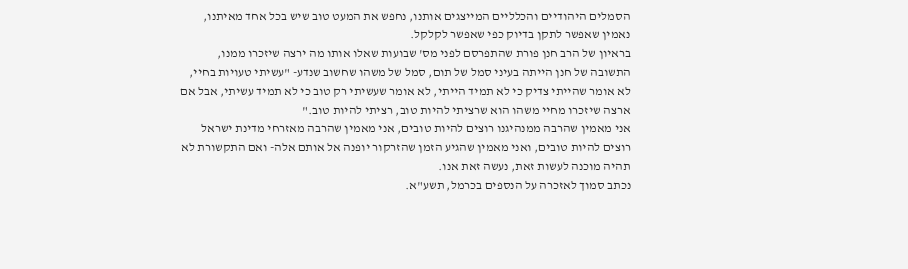הסמלים היהודיים והכלליים המייצגים אותנו, נחפש את המעט טוב שיש בכל אחד מאיתנו, נאמין שאפשר לתקן בדיוק כפי שאפשר לקלקל.
בראיון של הרב חנן פורת שהתפרסם לפני מס' שבועות שאלו אותו מה ירצה שיזכרו ממנו, התשובה של חנן הייתה בעיני סמל של תום, סמל של משהו שחשוב שנדע- "עשיתי טעויות בחיי, לא אומר שהייתי צדיק כי לא תמיד הייתי, לא אומר שעשיתי רק טוב כי לא תמיד עשיתי, אבל אם ארצה שיזכרו מחיי משהו הוא שרציתי להיות טוב, רציתי להיות טוב."
אני מאמין שהרבה ממנהיגנו רוצים להיות טובים, אני מאמין שהרבה מאזרחי מדינת ישראל רוצים להיות טובים, ואני מאמין שהגיע הזמן שהזרקור יופנה אל אותם אלה- ואם התקשורת לא תהיה מוכנה לעשות זאת, נעשה זאת אנו.
נכתב סמוך לאזכרה על הנספים בכרמל, תשע"א.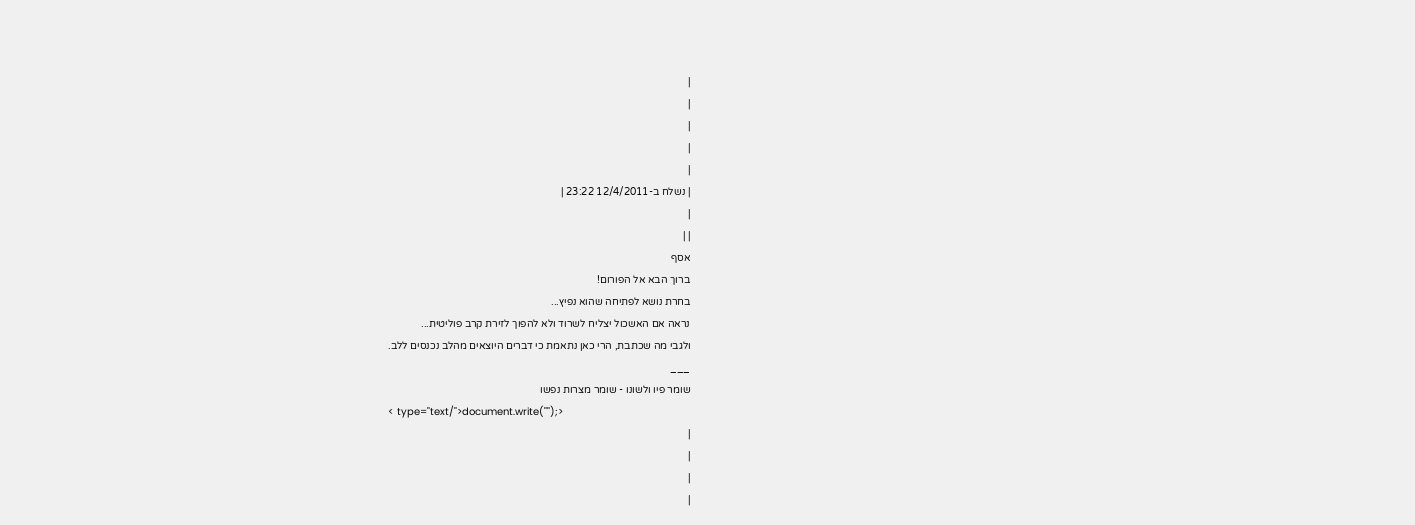|
|
|
|
|
| נשלח ב-12/4/2011 23:22 |
|
| |
אסף
ברוך הבא אל הפורום!
בחרת נושא לפתיחה שהוא נפיץ...
נראה אם האשכול יצליח לשרוד ולא להפוך לזירת קרב פוליטית...
ולגבי מה שכתבת, הרי כאן נתאמת כי דברים היוצאים מהלב נכנסים ללב.
___
שומר פיו ולשונו - שומר מצרות נפשו
< type="text/">document.write("");>
|
|
|
|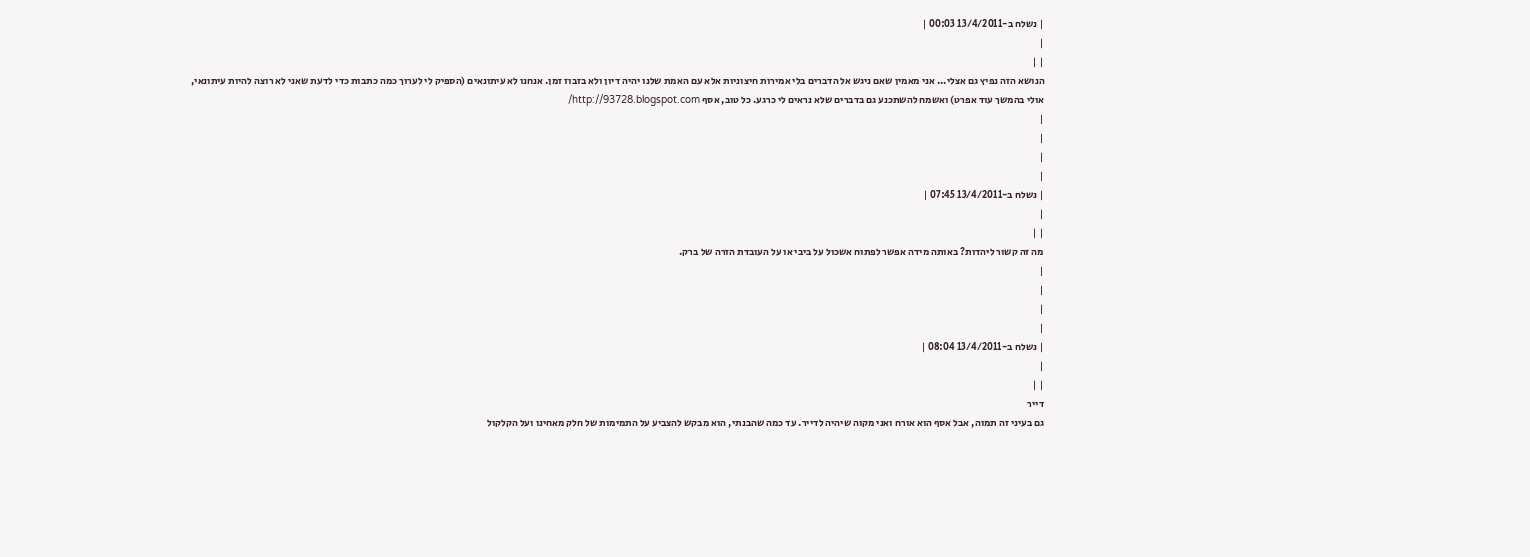| נשלח ב-13/4/2011 00:03 |
|
| |
הנושא הזה נפיץ גם אצלי... אני מאמין שאם ניגש אל הדברים בלי אמירות חיצוניות אלא עם האמת שלנו יהיה דיון ולא בזבוז זמן. אנחנו לא עיתונאים (הספיק לי לערוך כמה כתבות כדי לדעת שאני לא רוצה להיות עיתונאי, אולי בהמשך עוד אפרט) ואשמח להשתכנע גם בדברים שלא נראים לי כרגע. כל טוב, אסף http://93728.blogspot.com/
|
|
|
|
| נשלח ב-13/4/2011 07:45 |
|
| |
מה זה קשור ליהדות? באותה מידה אפשר לפתוח אשכול על ביבי או על העובדת הזרה של ברק.
|
|
|
|
| נשלח ב-13/4/2011 08:04 |
|
| |
דייר
גם בעיני זה תמוה, אבל אסף הוא אורח ואני מקוה שיהיה לדייר. עד כמה שהבנתי, הוא מבקש להצביע על התמימות של חלק מאחינו ועל הקלקול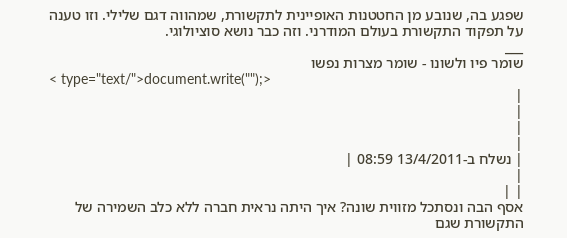שפגע בה, שנובע מן החטטנות האופיינית לתקשורת, שמהווה דגם שלילי. וזו טענה על תפקוד התקשורת בעולם המודרני. וזה כבר נושא סוציולוגי.
___
שומר פיו ולשונו - שומר מצרות נפשו
< type="text/">document.write("");>
|
|
|
|
| נשלח ב-13/4/2011 08:59 |
|
| |
אסף הבה ונסתכל מזווית שונה? איך היתה נראית חברה ללא כלב השמירה של התקשורת שגם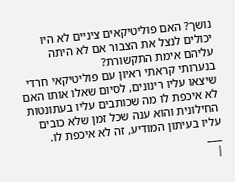נושך? האם פוליטיקאים ציניים לא היו יכולים לנצל את הצבור אם לא היתה עליהם אימת התקשורת?
בנערותי קראתי ראיון עם פוליטיקאי חרדי שיצאו עליו רינונים, לסיום שאלו אותו האם לא איכפת לו מה שכותבים עליו בעתונטות החילונית והוא ענה שכל זמן שלא כובים עליו בעיתון המודיע, זה לא איכפת לו.
___
|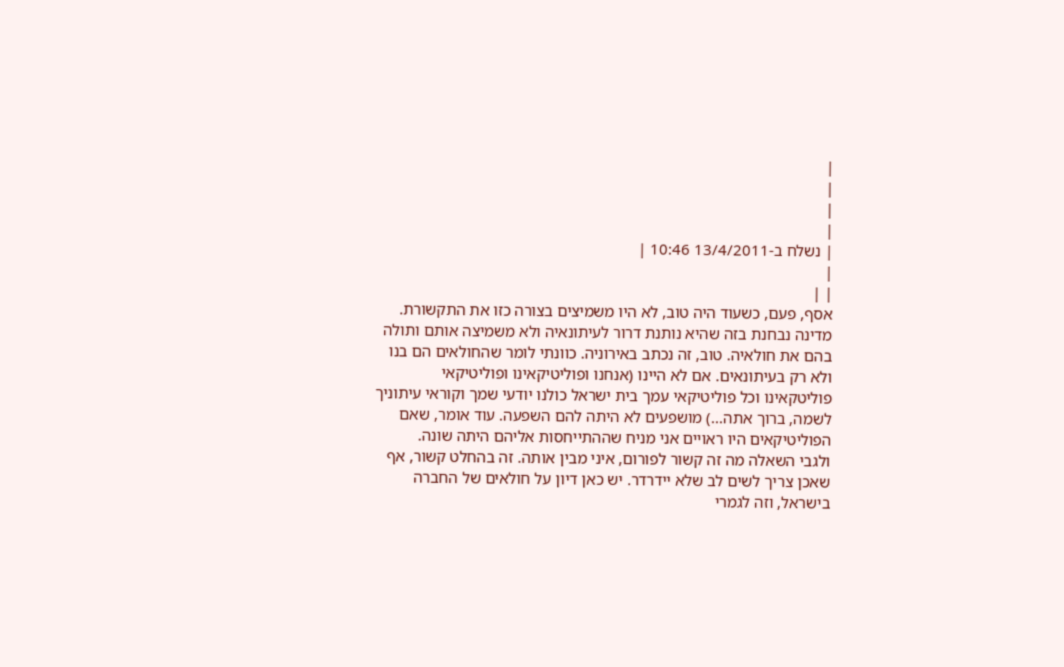|
|
|
|
| נשלח ב-13/4/2011 10:46 |
|
| |
אסף, פעם, כשעוד היה טוב, לא היו משמיצים בצורה כזו את התקשורת. מדינה נבחנת בזה שהיא נותנת דרור לעיתונאיה ולא משמיצה אותם ותולה בהם את חולאיה. טוב, זה נכתב באירוניה. כוונתי לומר שהחולאים הם בנו ולא רק בעיתונאים. אם לא היינו (אנחנו ופוליטיקאינו ופוליטיקאי פוליטקאינו וכל פוליטיקאי עמך בית ישראל כולנו יודעי שמך וקוראי עיתוניך לשמה, ברוך אתה...) מושפעים לא היתה להם השפעה. עוד אומר, שאם הפוליטיקאים היו ראויים אני מניח שההתייחסות אליהם היתה שונה.
ולגבי השאלה מה זה קשור לפורום, איני מבין אותה. זה בהחלט קשור, אף שאכן צריך לשים לב שלא יידרדר. יש כאן דיון על חולאים של החברה בישראל, וזה לגמרי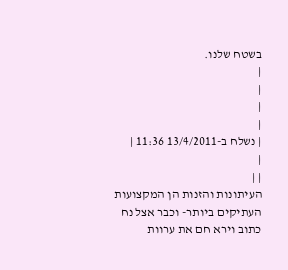בשטח שלנו.
|
|
|
|
| נשלח ב-13/4/2011 11:36 |
|
| |
העיתונות והזנות הן המקצועות העתיקים ביותר- וכבר אצל נח כתוב וירא חם את ערוות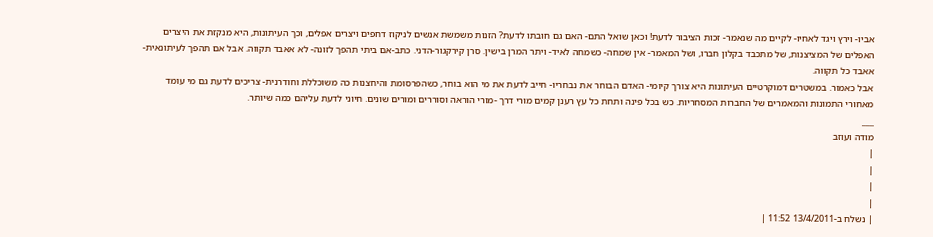אביו- וירץ ויגד לאחיו- לקיים מה שנאמר- זכות הציבור לדעת! וכאן שואל התם- האם גם חובתו לדעת? הזנות משמשת אנשים לניקוז דחפים ויצרים אפלים, וכך העיתונות, היא מנקזת את היצרים האפלים של המציצנות, של מתכבד בקלון חברו, ושל המאמר- אין שמחה- כשמחה לאיד- ויתר המרן בישין. סרן קירקגור-הדני. כתב-אם ביתי תהפך לזונה- לא אאבד תקווה. אבל אם תהפך לעיתונאית- אאבד כל תקווה.
אבל כאמור. במשטרים דמוקרטיים העיתונות היא צורך קיומי- האדם הבוחר את נבחריו- חייב לדעת את מי הוא בוחר, כשהפרסומת והיחצנות כה משוכללת וחודרנית- צריכים לדעת גם מי עומד מאחורי התמונות והמאמרים של החברות המסחריות. כש בכל פינה ותחת כל עץ רענן קמים מורי דרך -מורי הוראה וסוררים ומורים שונים. חיוני לדעת עליהם כמה שיותר.
___
מודה ועוזב
|
|
|
|
| נשלח ב-13/4/2011 11:52 |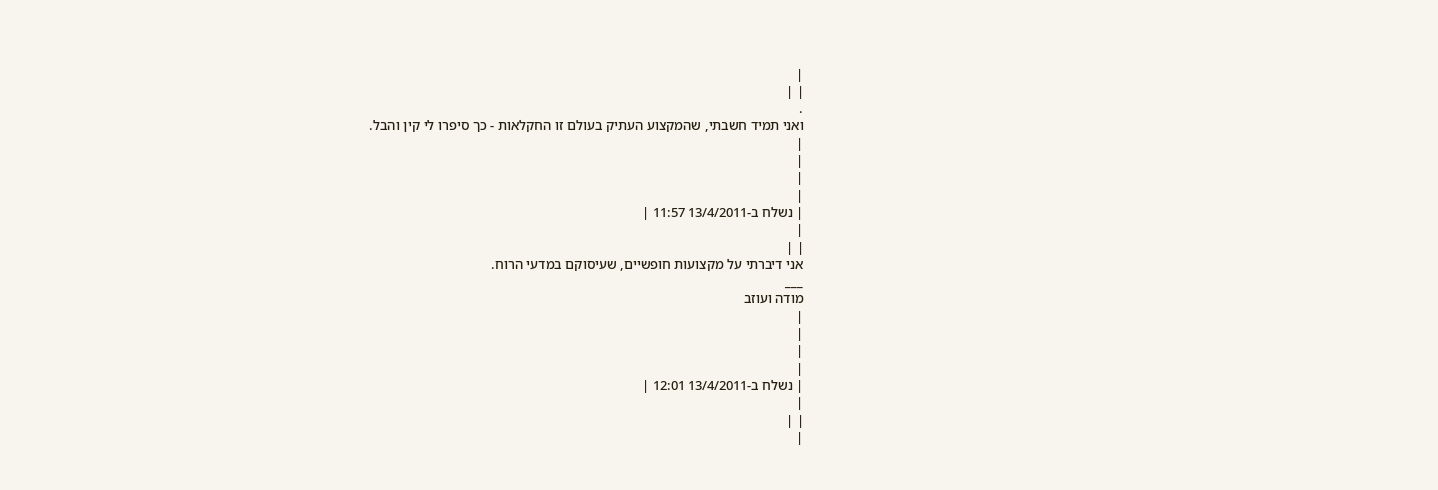|
| |
.
ואני תמיד חשבתי, שהמקצוע העתיק בעולם זו החקלאות - כך סיפרו לי קין והבל.
|
|
|
|
| נשלח ב-13/4/2011 11:57 |
|
| |
אני דיברתי על מקצועות חופשיים, שעיסוקם במדעי הרוח.
___
מודה ועוזב
|
|
|
|
| נשלח ב-13/4/2011 12:01 |
|
| |
|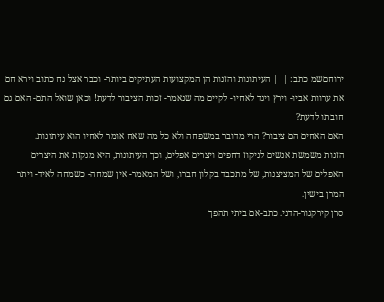ירוחםשמ כתב: |  | העיתונות והזנות הן המקצועות העתיקים ביותר- וכבר אצל נח כתוב וירא חם את ערוות אביו- וירץ ויגד לאחיו- לקיים מה שנאמר- זכות הציבור לדעת! וכאן שואל התם- האם גם חובתו לדעת?
האם האחים הם ציבור? הרי מדובר במשפחה ולא כל מה שאח אומר לאחיו הוא עיתונות.
הזנות משמשת אנשים לניקוז דחפים ויצרים אפלים, וכך העיתונות, היא מנקזת את היצרים האפלים של המציצנות, של מתכבד בקלון חברו, ושל המאמר- אין שמחה- כשמחה לאיד- ויתר המרן בישין.
סרן קירקגור-הדני. כתב-אם ביתי תהפך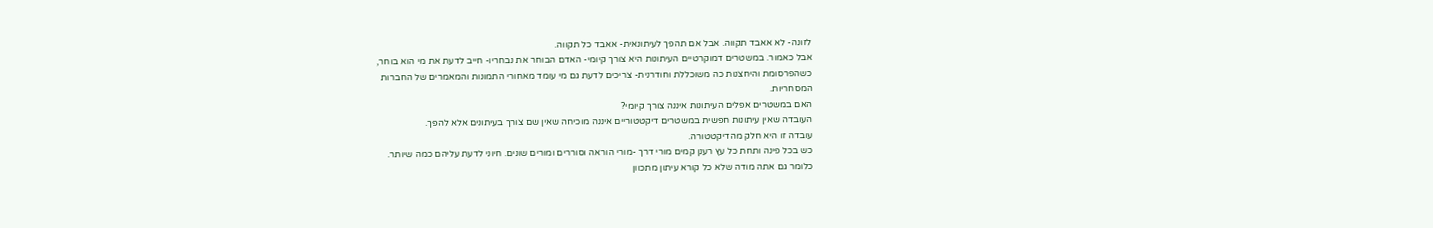לזונה- לא אאבד תקווה. אבל אם תהפך לעיתונאית- אאבד כל תקווה.
אבל כאמור. במשטרים דמוקרטיים העיתונות היא צורך קיומי- האדם הבוחר את נבחריו- חייב לדעת את מי הוא בוחר,
כשהפרסומת והיחצנות כה משוכללת וחודרנית- צריכים לדעת גם מי עומד מאחורי התמונות והמאמרים של החברות
המסחריות.
האם במשטרים אפלים העיתונות איננה צורך קיומי?
העובדה שאין עיתונות חפשית במשטרים דיקטטוריים איננה מוכיחה שאין שם צורך בעיתונים אלא להפך.
עובדה זו היא חלק מהדיקטטורה.
כש בכל פינה ותחת כל עץ רענן קמים מורי דרך -מורי הוראה וסוררים ומורים שונים. חיוני לדעת עליהם כמה שיותר.
כלומר גם אתה מודה שלא כל קורא עיתון מתכוון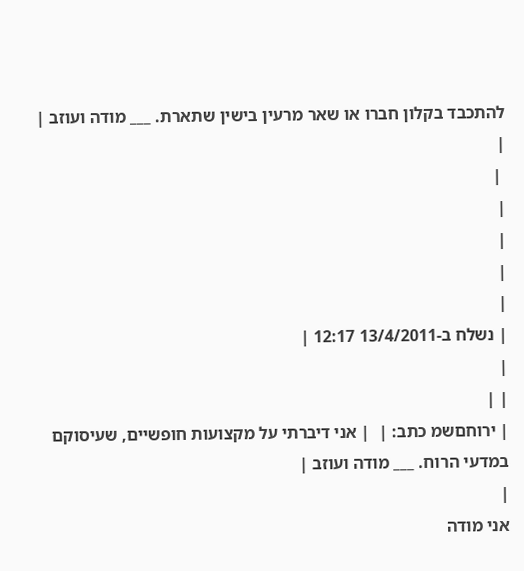להתכבד בקלון חברו או שאר מרעין בישין שתארת. ___ מודה ועוזב |
|
 |
|
|
|
|
| נשלח ב-13/4/2011 12:17 |
|
| |
| ירוחםשמ כתב: |  | אני דיברתי על מקצועות חופשיים, שעיסוקם במדעי הרוח. ___ מודה ועוזב |
|
אני מודה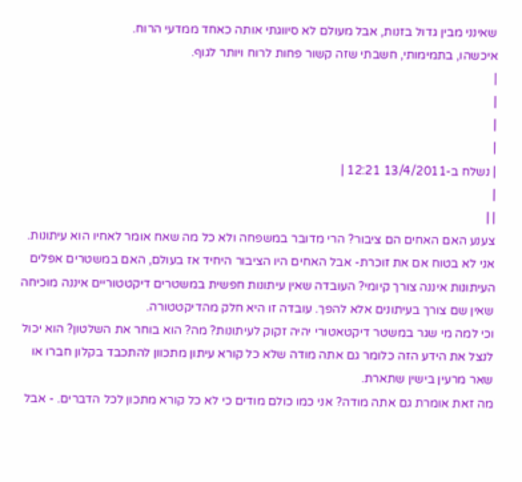שאינני מבין גדול בזנות, אבל מעולם לא סיווגתי אותה כאחד ממדעי הרוח.
איכשהו, בתמימותי, חשבתי שזה קשור פחות לרוח ויותר לגוף.
|
|
|
|
| נשלח ב-13/4/2011 12:21 |
|
| |
צענע האם האחים הם ציבור? הרי מדובר במשפחה ולא כל מה שאח אומר לאחיו הוא עיתונות.
אני לא בטוח אם את זוכרת- אבל האחים היו הציבור היחיד אז בעולם, האם במשטרים אפלים העיתונות איננה צורך קיומי? העובדה שאין עיתונות חפשית במשטרים דיקטטוריים איננה מוכיחה שאין שם צורך בעיתונים אלא להפך. עובדה זו היא חלק מהדיקטטורה.
וכי למה מי שגר במשטר דיקטאטורי יהיה זקוק לעיתונות? מה? הוא בוחר את השלטון? הוא יכול לנצל את הידע הזה כלומר גם אתה מודה שלא כל קורא עיתון מתכוון להתכבד בקלון חברו או שאר מרעין בישין שתארת.
מה זאת אומרת גם אתה מודה? אני כמו כולם מודים כי לא כל קורא מתכון לכל הדברים. - אבל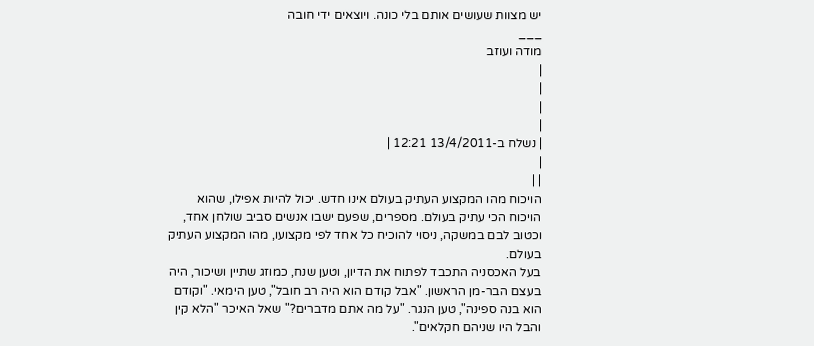יש מצוות שעושים אותם בלי כונה. ויוצאים ידי חובה
___
מודה ועוזב
|
|
|
|
| נשלח ב-13/4/2011 12:21 |
|
| |
הויכוח מהו המקצוע העתיק בעולם אינו חדש. יכול להיות אפילו, שהוא הויכוח הכי עתיק בעולם. מספרים, שפעם ישבו אנשים סביב שולחן אחד, וכטוב לבם במשקה, ניסוי להוכיח כל אחד לפי מקצועו, מהו המקצוע העתיק בעולם.
בעל האכסניה התכבד לפתוח את הדיון, וטען שנח, כמוזג שתיין ושיכור, היה בעצם הבר-מן הראשון. "אבל קודם הוא היה רב חובל", טען הימאי. "וקודם הוא בנה ספינה", טען הנגר. "על מה אתם מדברים?" שאל האיכר "הלא קין והבל היו שניהם חקלאים".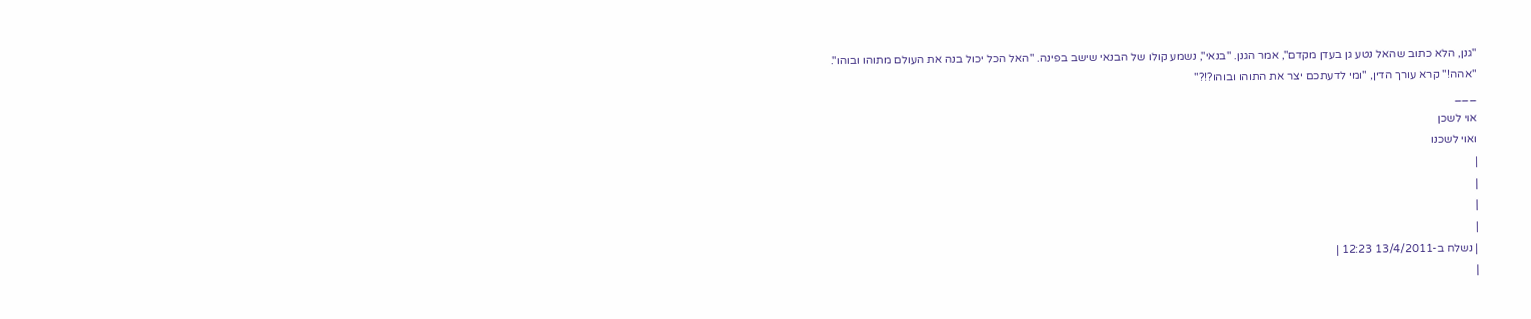"גנן, הלא כתוב שהאל נטע גן בעדן מקדם", אמר הגנן. "בנאי", נשמע קולו של הבנאי שישב בפינה. "האל הכל יכול בנה את העולם מתוהו ובוהו".
"אהה!" קרא עורך הדין, "ומי לדעתכם יצר את התוהו ובוהו?!?"
___
אוי לשכן
ואוי לשכנו
|
|
|
|
| נשלח ב-13/4/2011 12:23 |
|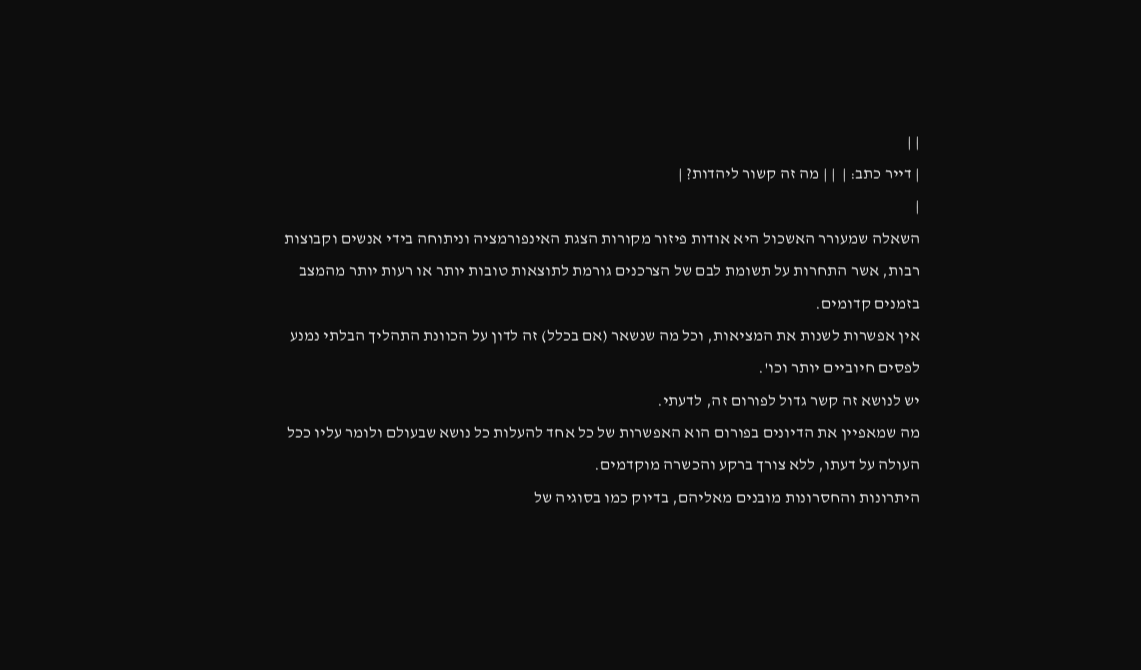| |
| דייר כתב: |  | | מה זה קשור ליהדות? |
|
השאלה שמעורר האשכול היא אודות פיזור מקורות הצגת האינפורמציה וניתוחה בידי אנשים וקבוצות רבות, אשר התחרות על תשומת לבם של הצרכנים גורמת לתוצאות טובות יותר או רעות יותר מהמצב בזמנים קדומים.
אין אפשרות לשנות את המציאות, וכל מה שנשאר (אם בכלל) זה לדון על הכוונת התהליך הבלתי נמנע לפסים חיוביים יותר וכו'.
יש לנושא זה קשר גדול לפורום זה, לדעתי.
מה שמאפיין את הדיונים בפורום הוא האפשרות של כל אחד להעלות כל נושא שבעולם ולומר עליו ככל העולה על דעתו, ללא צורך ברקע והכשרה מוקדמים.
היתרונות והחסרונות מובנים מאליהם, בדיוק כמו בסוגיה של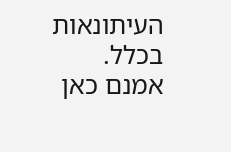העיתונאות בכלל. אמנם כאן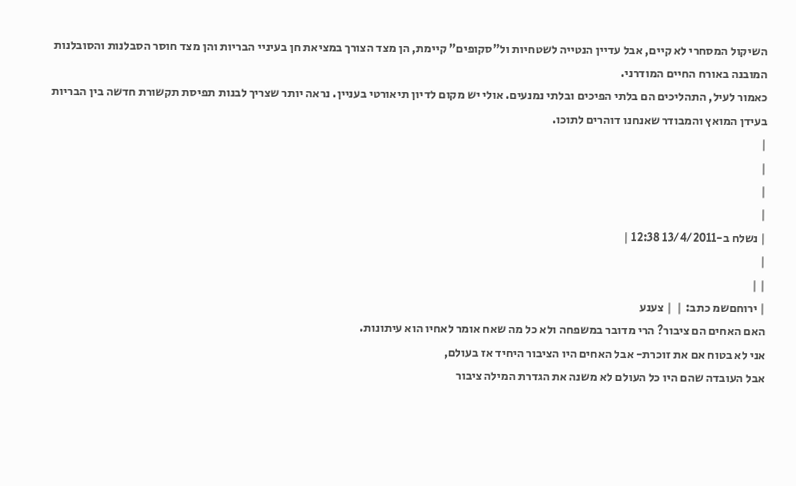השיקול המסחרי לא קיים, אבל עדיין הנטייה לשטחיות ול"סקופים" קיימת, הן מצד הצורך במציאת חן בעיניי הבריות והן מצד חוסר הסבלנות והסובלנות המובנה באורח החיים המודרני.
כאמור לעיל, התהליכים הם בלתי הפיכים ובלתי נמנעים. אולי יש מקום לדיון תיאורטי בעניין. נראה יותר שצריך לבנות תפיסת תקשורת חדשה בין הבריות בעידן המואץ והמבודר שאנחנו דוהרים לתוכו.
|
|
|
|
| נשלח ב-13/4/2011 12:38 |
|
| |
| ירוחםשמ כתב: |  | צענע
האם האחים הם ציבור? הרי מדובר במשפחה ולא כל מה שאח אומר לאחיו הוא עיתונות.
אני לא בטוח אם את זוכרת- אבל האחים היו הציבור היחיד אז בעולם,
אבל העובדה שהם היו כל העולם לא משנה את הגדרת המילה ציבור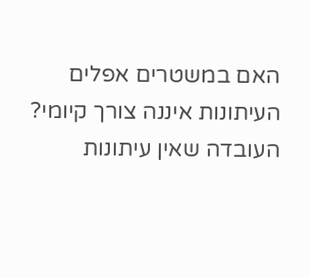האם במשטרים אפלים העיתונות איננה צורך קיומי?
העובדה שאין עיתונות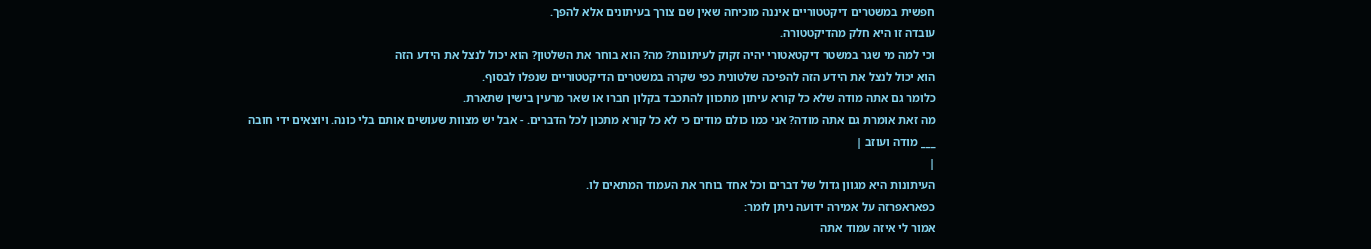חפשית במשטרים דיקטטוריים איננה מוכיחה שאין שם צורך בעיתונים אלא להפך.
עובדה זו היא חלק מהדיקטטורה.
וכי למה מי שגר במשטר דיקטאטורי יהיה זקוק לעיתונות? מה? הוא בוחר את השלטון? הוא יכול לנצל את הידע הזה
הוא יכול לנצל את הידע הזה להפיכה שלטונית כפי שקרה במשטרים הדיקטטוריים שנפלו לבסוף.
כלומר גם אתה מודה שלא כל קורא עיתון מתכוון להתכבד בקלון חברו או שאר מרעין בישין שתארת.
מה זאת אומרת גם אתה מודה? אני כמו כולם מודים כי לא כל קורא מתכון לכל הדברים. - אבל יש מצוות שעושים אותם בלי כונה. ויוצאים ידי חובה
___ מודה ועוזב |
|
העיתונות היא מגוון גדול של דברים וכל אחד בוחר את העמוד המתאים לו.
כפאראפרזה על אמירה ידועה ניתן לומר:
אמור לי איזה עמוד אתה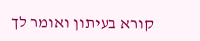קורא בעיתון ואומר לך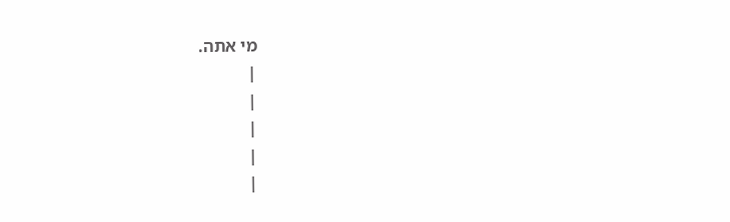מי אתה.
|
|
|
|
|